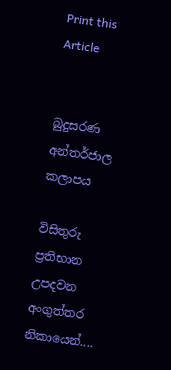Print this Article


බුදුසරණ අන්තර්ජාල කලාපය

විසිතුරු ප්‍රතිභාන උපදවන අංගුත්තර නිකායෙන්....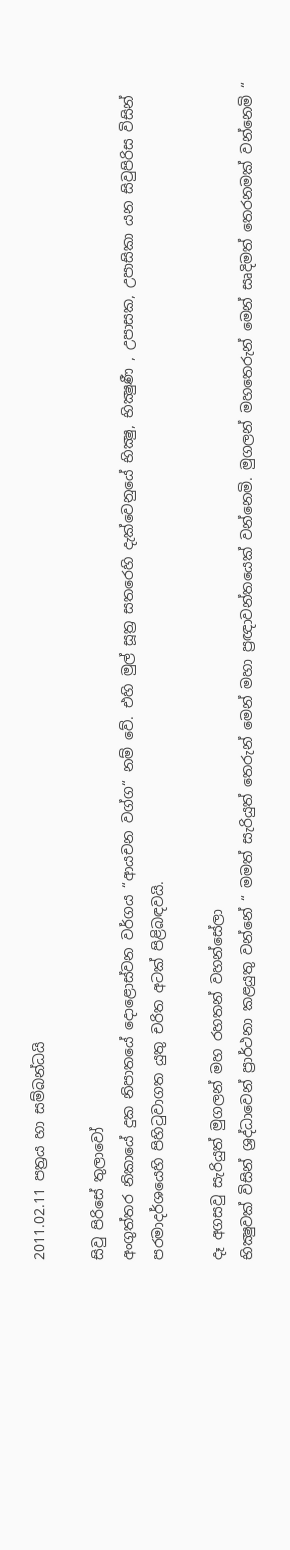2011.02.11 පත්‍රය හා සම්බන්ධයි

සිවු පිරිසේ තුලාවෝ
අංගුත්තර නිකායේ දුක නිපාතයේ දොළොස්වන වර්ගය “ආයචන වග්ග“ නම් වේ. එහි මුල් සූත්‍ර සතරෙහි දැක්වෙනුයේ භික්‍ෂු, භික්‍ෂුණී , උපාසක, උපාසිකා යන සිවුපිරිස විසින් පරමාදර්ශයෙහි පිහිටුවාගත යුතු චරිත අටක් පිළිබඳවයි.

දෑ අගසවු සැරියුත් මුගලන් මහ රහතන් වහන්සේලා
භික්‍ෂුවක් විසින් ශ්‍රද්ධාවෙන් ප්‍රාර්ථනා කළයුතු වන්නේ “ මමත් සැරියුත් තෙරුන් මෙන් මහා ප්‍රඥාවන්තයෙක් වන්නෙමි. මුගලන් මහතෙරුන් මෙන් සෘදිමත් තෙරනමක් වන්නෙමි “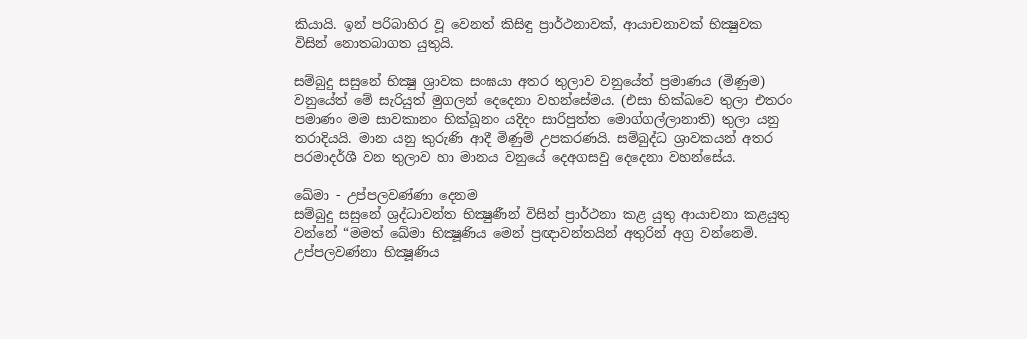කියායි. ඉන් පරිබාහිර වූ වෙනත් කිසිඳු ප්‍රාර්ථනාවක්, ආයාචනාවක් භික්‍ෂුවක විසින් නොතබාගත යුතුයි.

සම්බුදු සසුනේ භික්‍ෂු ශ්‍රාවක සංඝයා අතර තුලාව වනුයේත් ප්‍රමාණය (මිණුම) වනුයේත් මේ සැරියුත් මුගලන් දෙදෙනා වහන්සේමය. (එසා භික්ඛවෙ තුලා එතරං පමාණං මම සාවකානං භික්ඛූනං යදිදං සාරිපුත්ත මොග්ගල්ලානාති) තුලා යනු තරාදියයි. මාන යනු කුරුණි ආදී මිණුම් උපකරණයි. සම්බුද්ධ ශ්‍රාවකයන් අතර පරමාදර්ශී වන තුලාව හා මානය වනුයේ දෙඅගසවු දෙදෙනා වහන්සේය.

ඛේමා - උප්පලවණ්ණා දෙනම
සම්බුදු සසුනේ ශ්‍රද්ධාවන්ත භික්‍ෂුණීන් විසින් ප්‍රාර්ථනා කළ යුතු ආයාචනා කළයුතු වන්නේ “මමත් ඛේමා භික්‍ෂූණිය මෙන් ප්‍රඥාවන්තයින් අතුරින් අග්‍ර වන්නෙමි. උප්පලවණ්නා භික්‍ෂූණිය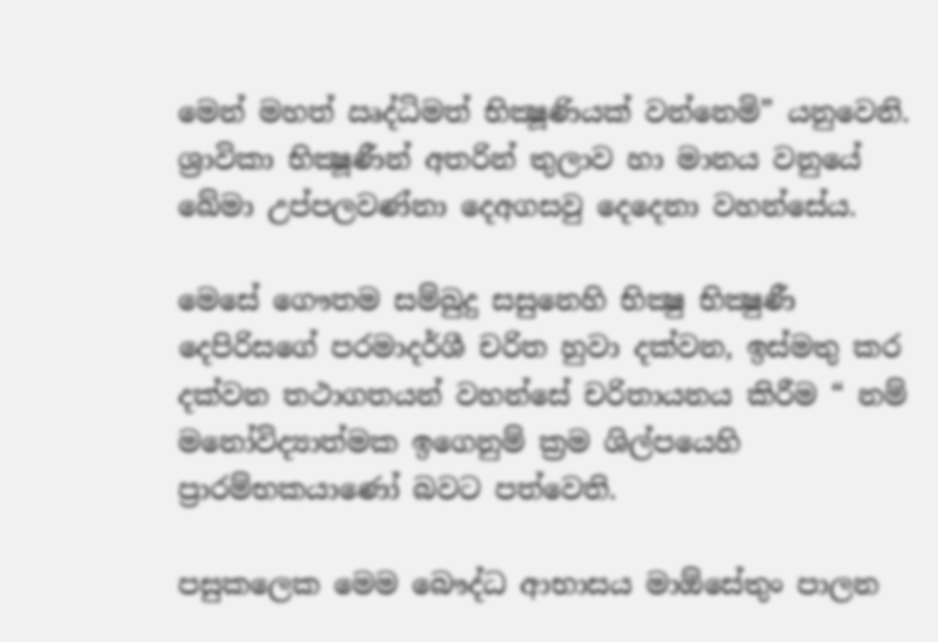මෙන් මහත් ඍද්ධිමත් භික්‍ෂූණියක් වන්නෙමි” යනුවෙනි. ශ්‍රාවිකා භික්‍ෂූණීන් අතරින් තුලාව හා මානය වනුයේ ඛේමා උප්පලවණ්නා දෙඅගසවු දෙදෙනා වහන්සේය.

මෙසේ ගෞතම සම්බුදු සසුනෙහි භික්‍ෂු භික්‍ෂුණී දෙපිරිසගේ පරමාදර්ශී චරිත හුවා දක්වන, ඉස්මතු කර දක්වන තථාගතයන් වහන්සේ චරිතායනය කිරීම “ නම් මනෝවිද්‍යාත්මක ඉගෙනුම් ක්‍රම ශිල්පයෙහි ප්‍රාරම්භකයාණෝ බවට පත්වෙති.

පසුකලෙක මෙම බෞද්ධ ආභාසය මාඕසේතුං පාලන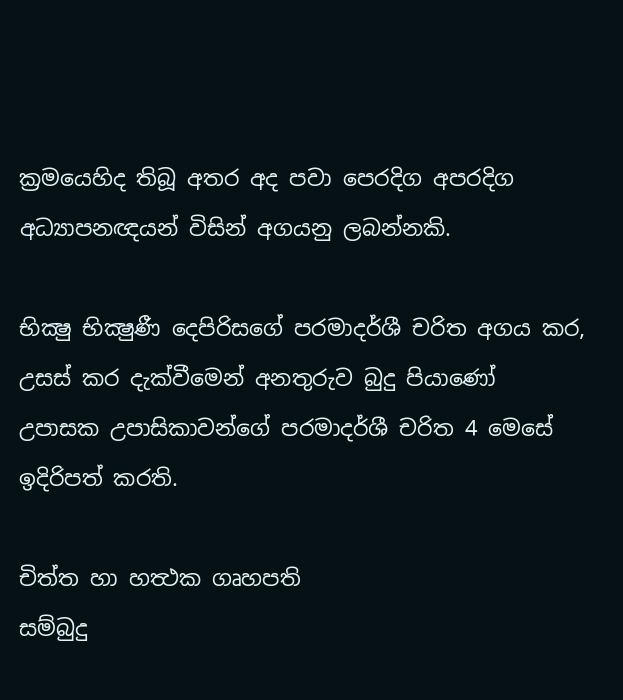ක්‍රමයෙහිද තිබූ අතර අද පවා පෙරදිග අපරදිග අධ්‍යාපනඥයන් විසින් අගයනු ලබන්නකි.

භික්‍ෂු භික්‍ෂුණී දෙපිරිසගේ පරමාදර්ශී චරිත අගය කර, උසස් කර දැක්වීමෙන් අනතුරුව බුදු පියාණෝ උපාසක උපාසිකාවන්ගේ පරමාදර්ශී චරිත 4 මෙසේ ඉදිරිපත් කරති.

චිත්ත හා හත්‍ථක ගෘහපති
සම්බුදු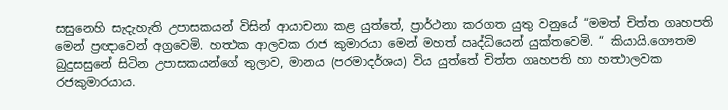සසුනෙහි සැදැහැති උපාසකයන් විසින් ආයාචනා කළ යුත්තේ, ප්‍රාර්ථනා කරගත යුතු වනුයේ “මමත් චිත්ත ගෘහපති මෙන් ප්‍රඥාවෙන් අග්‍රවෙමි. හත්‍ථක ආලවක රාජ කුමාරයා මෙන් මහත් ඍද්ධියෙන් යුක්තවෙමි. “ කියායි.ගෞතම බුදුසසුනේ සිටින උපාසකයන්ගේ තුලාව, මානය (පරමාදර්ශය) විය යුත්තේ චිත්ත ගෘහපති හා හත්‍ථාලවක රජකුමාරයාය.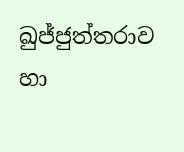ඛුජ්ජුත්තරාව හා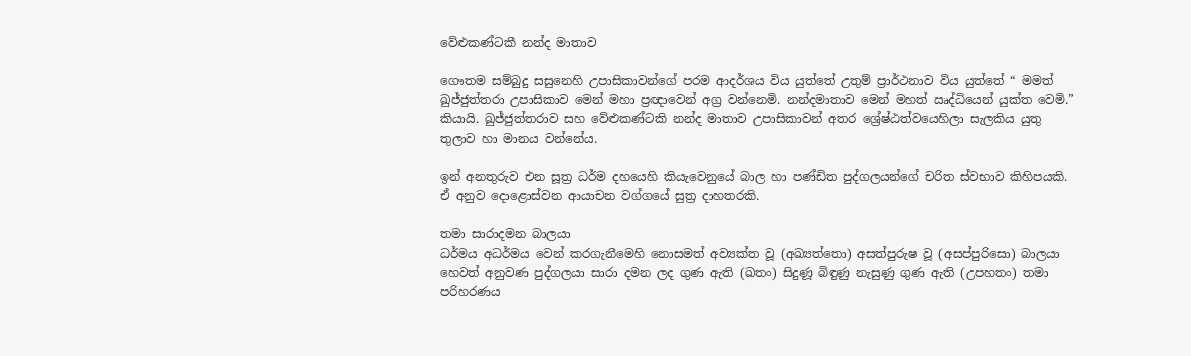වේළුකණ්ටකී නන්ද මාතාව

ගෞතම සම්බුදු සසුනෙහි උපාසිකාවන්ගේ පරම ආදර්ශය විය යුත්තේ උතුම් ප්‍රාර්ථනාව විය යුත්තේ “ මමත් ඛුජ්ජුත්තරා උපාසිකාව මෙන් මහා ප්‍රඥාවෙන් අග්‍ර වන්නෙමි. නන්දමාතාව මෙන් මහත් ඍද්ධියෙන් යුක්ත වෙමි.” කියායි. ඛුජ්ජුත්තරාව සහ වේළුකණ්ටකි නන්ද මාතාව උපාසිකාවන් අතර ශ්‍රේෂ්ඨත්වයෙහිලා සැලකිය යුතු තුලාව හා මානය වන්නේය.

ඉන් අනතුරුව එන සූත්‍ර ධර්ම දහයෙහි කියැවෙනුයේ බාල හා පණ්ඩිත පුද්ගලයන්ගේ චරිත ස්වභාව කිහිපයකි. ඒ අනුව දොළොස්වන ආයාචන වග්ගයේ සුත්‍ර දාහතරකි.

තමා සාරාදමන බාලයා
ධර්මය අධර්මය වෙන් කරගැනීමෙහි නොසමත් අව්‍යක්ත වූ (අඛ්‍යත්තො) අසත්පුරුෂ වූ (අසප්පුරිසො) බාලයා හෙවත් අනුවණ පුද්ගලයා සාරා දමන ලද ගුණ ඇති (ඛතං) සිදුණූ බිඳුණු නැසුණු ගුණ ඇති (උපහතං) තමා පරිහරණය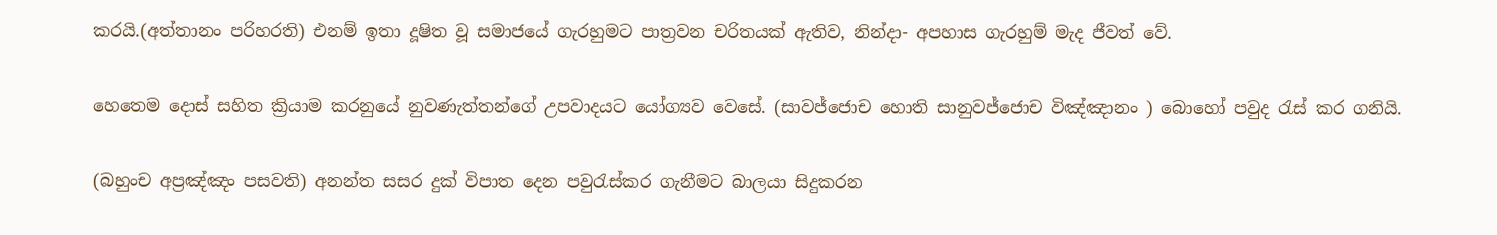කරයි.(අත්තානං පරිහරති) එනම් ඉතා දූෂිත වූ සමාජයේ ගැරහුමට පාත්‍රවන චරිතයක් ඇතිව, නින්දා- අපහාස ගැරහුම් මැද ජීවත් වේ.

හෙතෙම දොස් සහිත ක්‍රියාම කරනුයේ නුවණැත්තන්ගේ උපවාදයට යෝග්‍යව වෙසේ. (සාවජ්ජොච හොති සානුවජ්ජොච විඤ්ඤානං ) බොහෝ පවුද රැස් කර ගනියි.

(බහුංච අප්‍රඤ්ඤං පසවති) අනන්ත සසර දුක් විපාත දෙන පවුරැස්කර ගැනීමට බාලයා සිදුකරන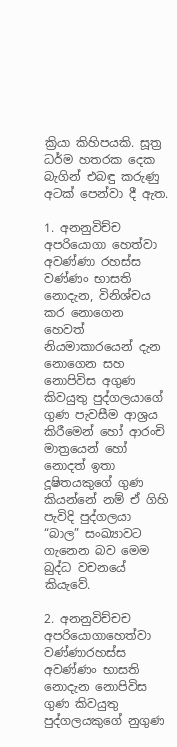ක්‍රියා කිහිපයකි. සූත්‍ර ධර්ම හතරක දෙක බැගින් එබඳු කරුණු අටක් පෙන්වා දී ඇත.

1. අනනුවිච්ච අපරියොගා හෙත්වා අවණ්ණා රහස්ස වණ්ණං භාසති
නොදැන, විනිශ්චය කර නොගෙන හෙවත් නියමාකාරයෙන් දැන නොගෙන සහ නොපිවිස අගුණ කිවයුතු පුද්ගලයාගේ ගුණ පැවසීම ආශ්‍රය කිරීමෙන් හෝ ආරංචි මාත්‍රයෙන් හෝ නොදත් ඉතා දූෂිතයකුගේ ගුණ කියන්නේ නම් ඒ ගිහි පැවිදි පුද්ගලයා “බාල” සංඛ්‍යාවට ගැනෙන බව මෙම බුද්ධ වචනයේ කියැවේ.

2. අනනුවිච්චච අපරියොගාහෙත්වා වණ්ණාරහස්ස අවණ්ණං භාසති
නොදැන නොපිවිස ගුණ කිවයුතු පුද්ගලයකුගේ නුගුණ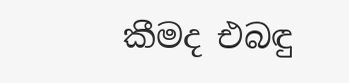කීමද එබඳු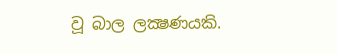වූ බාල ලක්‍ෂණයකි.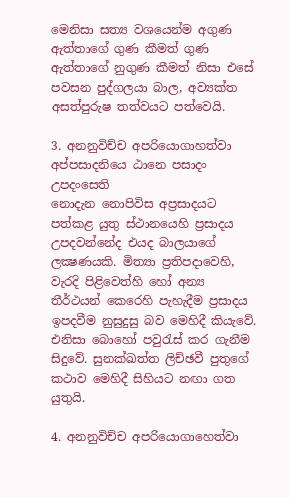මෙනිසා සත්‍ය වශයෙන්ම අගුණ ඇත්තාගේ ගුණ කීමත් ගුණ ඇත්තාගේ නුගුණ කීමත් නිසා එසේ පවසන පුද්ගලයා බාල, අව්‍යක්ත අසත්පුරුෂ තත්වයට පත්වෙයි.

3. අනනුවිච්ච අපරියොගාහත්වා අප්පසාදනියෙ ඨානෙ පසාදං උපදංසෙති
නොදැන නොපිවිස අප්‍රසාදයට පත්කළ යුතු ස්ථානයෙහි ප්‍රසාදය උපදවන්නේද එයද බාලයාගේ ලක්‍ෂණයකි. මිත්‍යා ප්‍රතිපදාවෙහි, වැරදි පිළිවෙත්හි හෝ අන්‍ය තීර්ථයන් කෙරෙහි පැහැදීම ප්‍රසාදය ඉපදවීම නුසුදුසු බව මෙහිදී කියැවේ. එනිසා බොහෝ පවුරැස් කර ගැනීම සිදුවේ. සුනක්ඛත්ත ලිච්ඡවී පුතුගේ කථාව මෙහිදී සිහියට නඟා ගත යුතුයි.

4. අනනුවිච්ච අපරියොගාහෙත්වා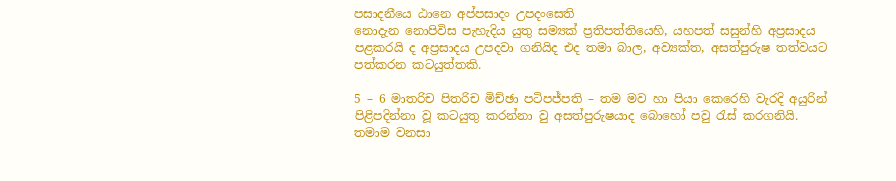පසාදනීයෙ ඨානෙ අප්පසාදං උපදංසෙති
නොදැන නොපිවිස පැහැදිය යුතු සම්‍යක් ප්‍රතිපත්තියෙහි, යහපත් සසුන්හි අප්‍රසාදය පළකරයි ද අප්‍රසාදය උපදවා ගනියිද එද තමා බාල, අව්‍යක්ත, අසත්පුරුෂ තත්වයට පත්කරන කටයුත්තකි.

5 – 6 මාතරිච පිතරිච මිච්ඡා පටිපජ්පති – තම මව හා පියා කෙරෙහි වැරදි අයුරින් පිළිපදින්නා වූ කටයුතු කරන්නා වු අසත්පුරුෂයාද බොහෝ පවු රැස් කරගනියි. තමාම වනසා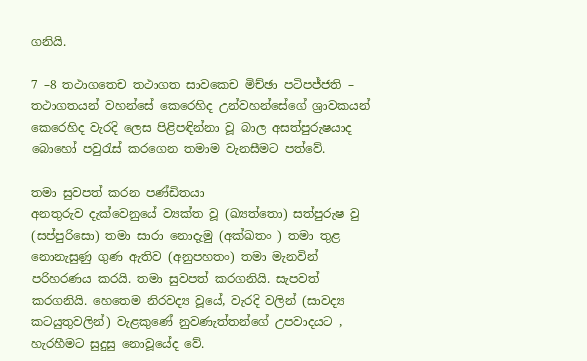ගනියි.

7 –8 තථාගතෙච තථාගත සාවකෙච මිච්ඡා පටිපජ්ජති – තථාගතයන් වහන්සේ කෙරෙහිද උන්වහන්සේගේ ශ්‍රාවකයන් කෙරෙහිද වැරදි ලෙස පිළිපඳින්නා වූ බාල අසත්පුරුෂයාද බොහෝ පවුරැස් කරගෙන තමාම වැනසීමට පත්වේ.

තමා සුවපත් කරන පණ්ඩිතයා
අනතුරුව දැක්වෙනුයේ ව්‍යක්ත වූ (ඛ්‍යත්තො) සත්පුරුෂ වු (සප්පුරිසො) තමා සාරා නොදැමු (අක්ඛතං ) තමා තුළ නොනැසුණු ගුණ ඇතිව (අනුපහතං) තමා මැනවින් පරිහරණය කරයි. තමා සුවපත් කරගනියි. සැපවත් කරගනියි. හෙතෙම නිරවද්‍ය වූයේ, වැරදි වලින් (සාවද්‍ය කටයුතුවලින්) වැළකුණේ නුවණැත්තන්ගේ උපවාදයට , හැරහීමට සුදුසු නොවූයේද වේ.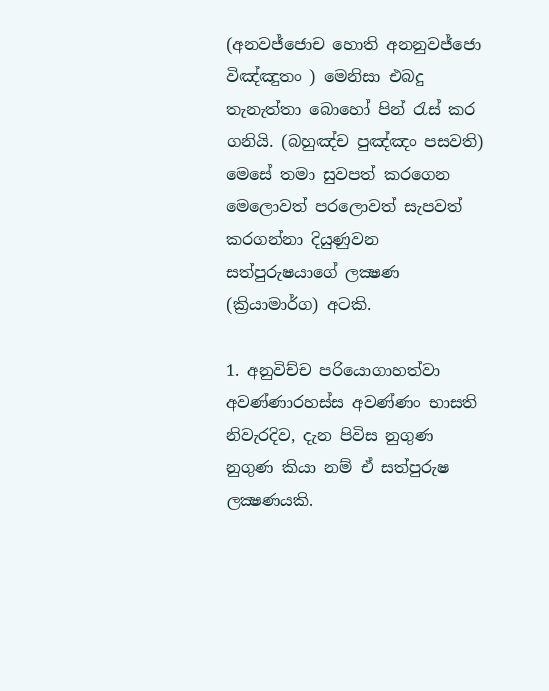(අනවජ්ජොච හොති අනනුවජ්ජො විඤ්ඤුතං ) මෙනිසා එබදු තැනැත්තා බොහෝ පින් රැස් කර ගනියි. (බහුඤ්ච පුඤ්ඤං පසවති) මෙසේ තමා සුවපත් කරගෙන මෙලොවත් පරලොවත් සැපවත් කරගන්නා දියුණුවන සත්පුරුෂයාගේ ලක්‍ෂණ (ක්‍රියාමාර්ග) අටකි.

1. අනුවිච්ච පරියොගාහත්වා අවණ්ණාරහස්ස අවණ්ණං භාසති
නිවැරදිව, දැන පිවිස නුගුණ නුගුණ කියා නම් ඒ සත්පුරුෂ ලක්‍ෂණයකි.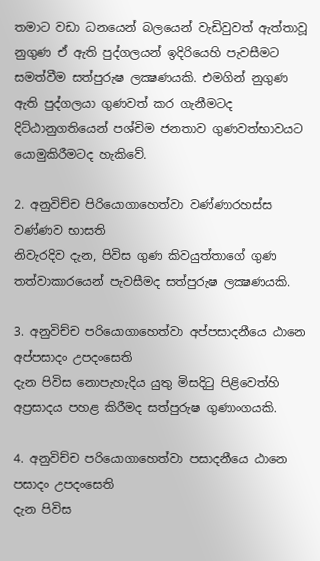තමාට වඩා ධනයෙන් බලයෙන් වැඩිවුවත් ඇත්තාවූ නුගුණ ඒ ඇති පුද්ගලයන් ඉදිරියෙහි පැවසීමට සමත්වීම සත්පුරුෂ ලක්‍ෂණයකි. එමගින් නුගුණ ඇති පුද්ගලයා ගුණවත් කර ගැනීමටද දිට්ඨානුගතියෙන් පශ්චිම ජනතාව ගුණවත්භාවයට යොමුකිරීමටද හැකිවේ.

2. අනුවිච්ච පිරියොගාහෙත්වා වණ්ණාරහස්ස වණ්ණව භාසති
නිවැරදිව දැන, පිවිස ගුණ කිවයුත්තාගේ ගුණ තත්වාකාරයෙන් පැවසීමද සත්පුරුෂ ලක්‍ෂණයකි.

3. අනුවිච්ච පරියොගාහෙත්වා අප්පසාදනීයෙ ඨානෙ අප්පසාදං උපදංසෙති
දැන පිවිස නොපැහැදිය යුතු මිසදිටු පිළිවෙත්හි අප්‍රසාදය පහළ කිරීමද සත්පුරුෂ ගුණාංගයකි.

4. අනුවිච්ච පරියොගාහෙත්වා පසාදනීයෙ ඨානෙ පසාදං උපදංසෙති
දැන පිවිස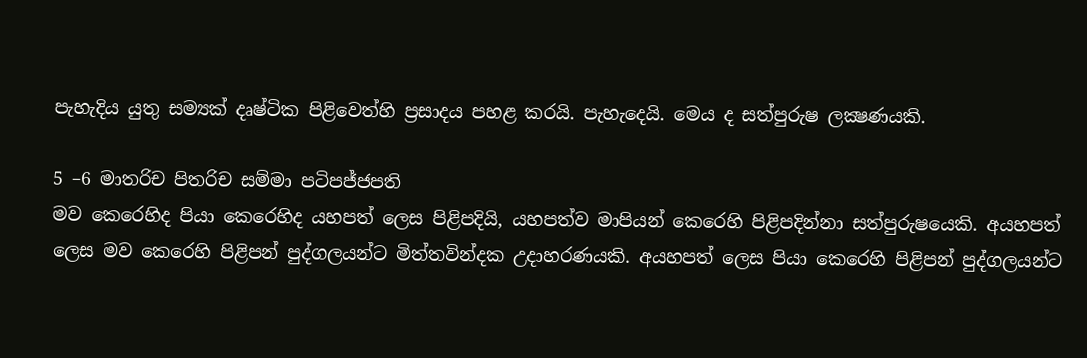පැහැදිය යුතු සම්‍යක් දෘෂ්ටික පිළිවෙත්හි ප්‍රසාදය පහළ කරයි. පැහැදෙයි. මෙය ද සත්පුරුෂ ලක්‍ෂණයකි.

5 –6 මාතරිච පිතරිච සම්මා පටිපජ්ජපති
මව කෙරෙහිද පියා කෙරෙහිද යහපත් ලෙස පිළිපදියි, යහපත්ව මාපියන් කෙරෙහි පිළිපදින්නා සත්පුරුෂයෙකි. අයහපත් ලෙස මව කෙරෙහි පිළිපන් පුද්ගලයන්ට මිත්තවින්දක උදාහරණයකි. අයහපත් ලෙස පියා කෙරෙහි පිළිපන් පුද්ගලයන්ට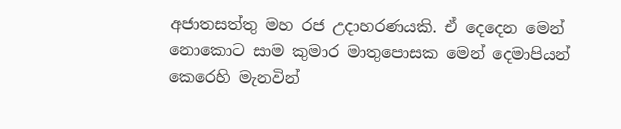අජාතසත්තු මහ රජ උදාහරණයකි. ඒ දෙදෙන මෙන් නොකොට සාම කුමාර මාතුපොසක මෙන් දෙමාපියන් කෙරෙහි මැනවින්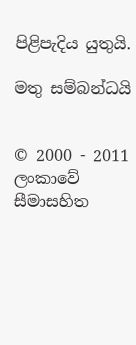පිළිපැදිය යුතුයි.

මතු සම්බන්ධයි


© 2000 - 2011 ලංකාවේ සීමාසහිත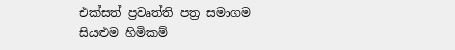එක්සත් ප්‍රවෘත්ති පත්‍ර සමාගම
සියළුම හිමිකම්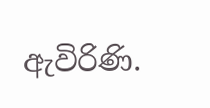ඇවිරිණි.